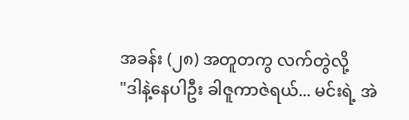အခန်း (၂၈) အတူတကွ လက်တွဲလို့
"ဒါနဲ့နေပါဦး ခါဇူကာဇဲရယ်... မင်းရဲ့ အဲ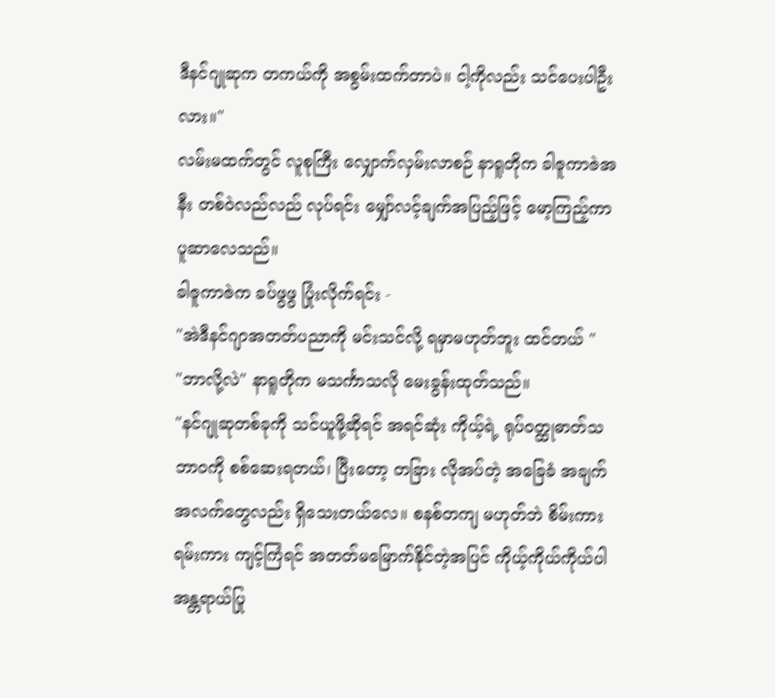ဒီနင်ဂျုဆုက တကယ်ကို အစွမ်းထက်တာပဲ။ ငါ့ကိုလည်း သင်ပေးပါဦးလား။"
လမ်းမထက်တွင် လူစုကြီး လျှောက်လှမ်းလာစဉ် နာရူတိုက ခါဇူကာဇဲအနီး တစ်ဝဲလည်လည် လုပ်ရင်း မျှော်လင့်ချက်အပြည့်ဖြင့် မော့ကြည့်ကာ ပူဆာလေသည်။
ခါဇူကာဇဲက ခပ်ဖွဖွ ပြုံးလိုက်ရင်း -
"အဲဒီနင်ဂျာအတတ်ပညာကို မင်းသင်လို့ ရမှာမဟုတ်ဘူး ထင်တယ် "
"ဘာလို့လဲ" နာရူတိုက မသင်္ကာသလို မေးခွန်းထုတ်သည်။
"နင်ဂျုဆုတစ်ခုကို သင်ယူဖို့ဆိုရင် အရင်ဆုံး ကိုယ့်ရဲ့ ရုပ်ဝတ္ထုဓာတ်သဘာဝကို စစ်ဆေးရတယ်၊ ပြီးတော့ တခြား လိုအပ်တဲ့ အခြေခံ အချက်အလက်တွေလည်း ရှိသေးတယ်လေ။ စနစ်တကျ မဟုတ်ဘဲ စိမ်းကားရမ်းကား ကျင့်ကြံရင် အတတ်မမြောက်နိုင်တဲ့အပြင် ကိုယ့်ကိုယ်ကိုယ်ပါ အန္တရာယ်ပြု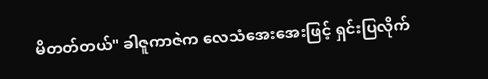မိတတ်တယ်" ခါဇူကာဇဲက လေသံအေးအေးဖြင့် ရှင်းပြလိုက်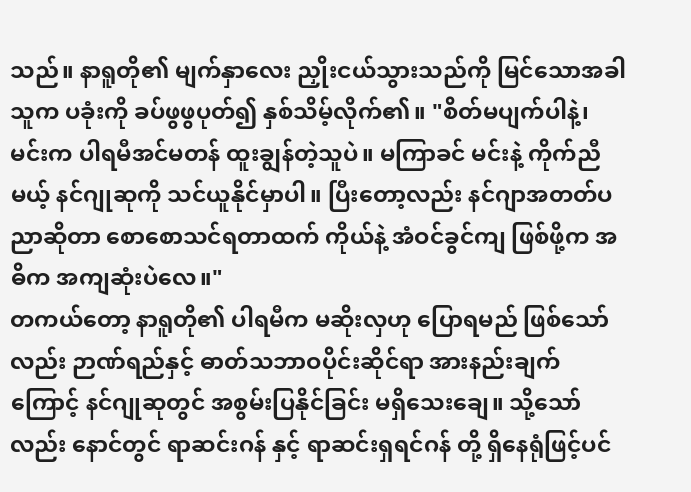သည်။ နာရူတို၏ မျက်နှာလေး ညှိုးငယ်သွားသည်ကို မြင်သောအခါ သူက ပခုံးကို ခပ်ဖွဖွပုတ်၍ နှစ်သိမ့်လိုက်၏။ "စိတ်မပျက်ပါနဲ့၊ မင်းက ပါရမီအင်မတန် ထူးချွန်တဲ့သူပဲ။ မကြာခင် မင်းနဲ့ ကိုက်ညီမယ့် နင်ဂျုဆုကို သင်ယူနိုင်မှာပါ။ ပြီးတော့လည်း နင်ဂျာအတတ်ပညာဆိုတာ စောစောသင်ရတာထက် ကိုယ်နဲ့ အံဝင်ခွင်ကျ ဖြစ်ဖို့က အဓိက အကျဆုံးပဲလေ။"
တကယ်တော့ နာရူတို၏ ပါရမီက မဆိုးလှဟု ပြောရမည် ဖြစ်သော်လည်း ဉာဏ်ရည်နှင့် ဓာတ်သဘာဝပိုင်းဆိုင်ရာ အားနည်းချက်ကြောင့် နင်ဂျုဆုတွင် အစွမ်းပြနိုင်ခြင်း မရှိသေးချေ။ သို့သော်လည်း နောင်တွင် ရာဆင်းဂန် နှင့် ရာဆင်းရှရင်ဂန် တို့ ရှိနေရုံဖြင့်ပင်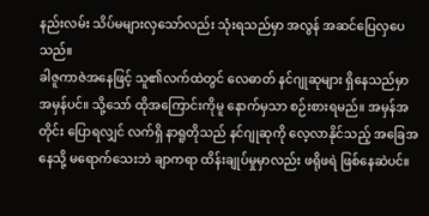နည်းလမ်း သိပ်မများလှသော်လည်း သုံးရသည်မှာ အလွန် အဆင်ပြေလှပေသည်။
ခါဇူကာဇဲအနေဖြင့် သူ၏လက်ထဲတွင် လေဓာတ် နင်ဂျုဆုများ ရှိနေသည်မှာ အမှန်ပင်။ သို့သော် ထိုအကြောင်းကိုမူ နောက်မှသာ စဉ်းစားရမည်။ အမှန်အတိုင်း ပြောရလျှင် လက်ရှိ နာရူတိုသည် နင်ဂျုဆုကို လေ့လာနိုင်သည့် အခြေအနေသို့ မရောက်သေးဘဲ ချာကရာ ထိန်းချုပ်မှုမှာလည်း ဖရိုဖရဲ ဖြစ်နေဆဲပင်။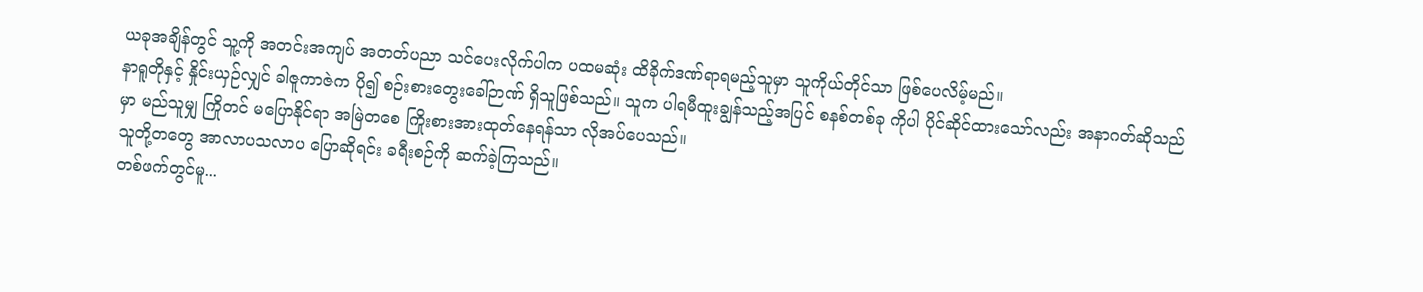ယခုအချိန်တွင် သူ့ကို အတင်းအကျပ် အတတ်ပညာ သင်ပေးလိုက်ပါက ပထမဆုံး ထိခိုက်ဒဏ်ရာရမည့်သူမှာ သူကိုယ်တိုင်သာ ဖြစ်ပေလိမ့်မည်။
နာရူတိုနှင့် နှိုင်းယှဉ်လျှင် ခါဇူကာဇဲက ပို၍ စဉ်းစားတွေးခေါ်ဉာဏ် ရှိသူဖြစ်သည်။ သူက ပါရမီထူးချွန်သည့်အပြင် စနစ်တစ်ခု ကိုပါ ပိုင်ဆိုင်ထားသော်လည်း အနာဂတ်ဆိုသည်မှာ မည်သူမျှ ကြိုတင် မပြောနိုင်ရာ အမြဲတစေ ကြိုးစားအားထုတ်နေရန်သာ လိုအပ်ပေသည်။
သူတို့တတွေ အာလာပသလာပ ပြောဆိုရင်း ခရီးစဉ်ကို ဆက်ခဲ့ကြသည်။
တစ်ဖက်တွင်မူ...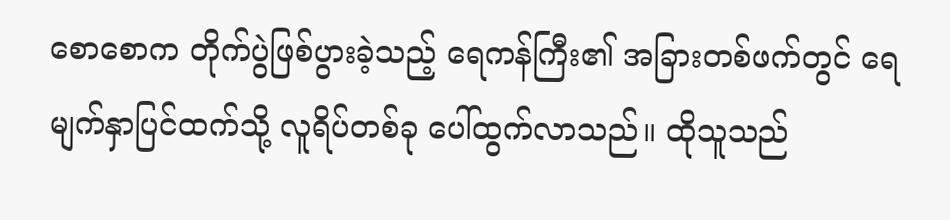စောစောက တိုက်ပွဲဖြစ်ပွားခဲ့သည့် ရေကန်ကြီး၏ အခြားတစ်ဖက်တွင် ရေမျက်နှာပြင်ထက်သို့ လူရိပ်တစ်ခု ပေါ်ထွက်လာသည်။ ထိုသူသည်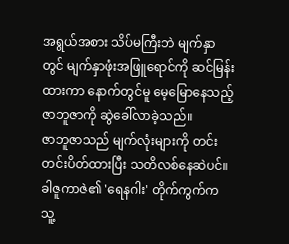အရွယ်အစား သိပ်မကြီးဘဲ မျက်နှာတွင် မျက်နှာဖုံးအဖြူရောင်ကို ဆင်မြန်းထားကာ နောက်တွင်မူ မေ့မြောနေသည့် ဇာဘူဇာကို ဆွဲခေါ်လာခဲ့သည်။
ဇာဘူဇာသည် မျက်လုံးများကို တင်းတင်းပိတ်ထားပြီး သတိလစ်နေဆဲပင်။ ခါဇူကာဇဲ၏ 'ရေနဂါး' တိုက်ကွက်က သူ့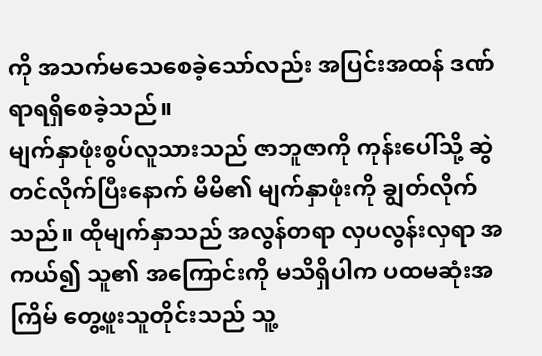ကို အသက်မသေစေခဲ့သော်လည်း အပြင်းအထန် ဒဏ်ရာရရှိစေခဲ့သည်။
မျက်နှာဖုံးစွပ်လူသားသည် ဇာဘူဇာကို ကုန်းပေါ်သို့ ဆွဲတင်လိုက်ပြီးနောက် မိမိ၏ မျက်နှာဖုံးကို ချွတ်လိုက်သည်။ ထိုမျက်နှာသည် အလွန်တရာ လှပလွန်းလှရာ အကယ်၍ သူ၏ အကြောင်းကို မသိရှိပါက ပထမဆုံးအကြိမ် တွေ့ဖူးသူတိုင်းသည် သူ့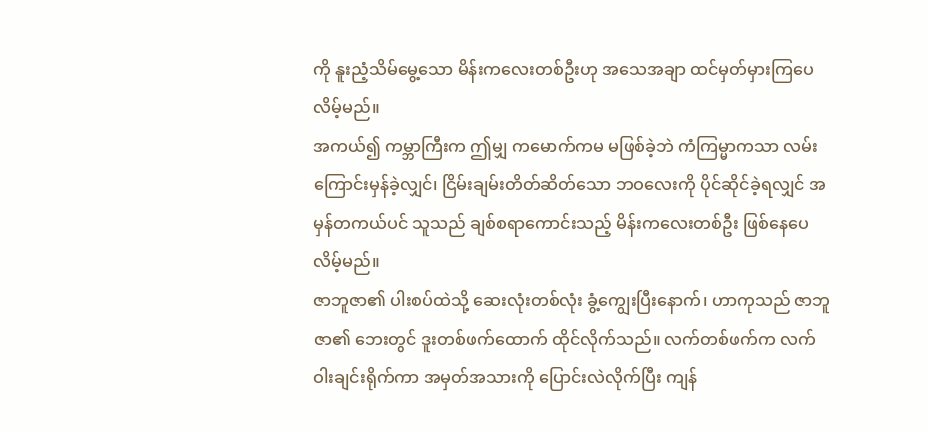ကို နူးညံ့သိမ်မွေ့သော မိန်းကလေးတစ်ဦးဟု အသေအချာ ထင်မှတ်မှားကြပေလိမ့်မည်။
အကယ်၍ ကမ္ဘာကြီးက ဤမျှ ကမောက်ကမ မဖြစ်ခဲ့ဘဲ ကံကြမ္မာကသာ လမ်းကြောင်းမှန်ခဲ့လျှင်၊ ငြိမ်းချမ်းတိတ်ဆိတ်သော ဘဝလေးကို ပိုင်ဆိုင်ခဲ့ရလျှင် အမှန်တကယ်ပင် သူသည် ချစ်စရာကောင်းသည့် မိန်းကလေးတစ်ဦး ဖြစ်နေပေလိမ့်မည်။
ဇာဘူဇာ၏ ပါးစပ်ထဲသို့ ဆေးလုံးတစ်လုံး ခွံ့ကျွေးပြီးနောက်၊ ဟာကုသည် ဇာဘူဇာ၏ ဘေးတွင် ဒူးတစ်ဖက်ထောက် ထိုင်လိုက်သည်။ လက်တစ်ဖက်က လက်ဝါးချင်းရိုက်ကာ အမှတ်အသားကို ပြောင်းလဲလိုက်ပြီး ကျန်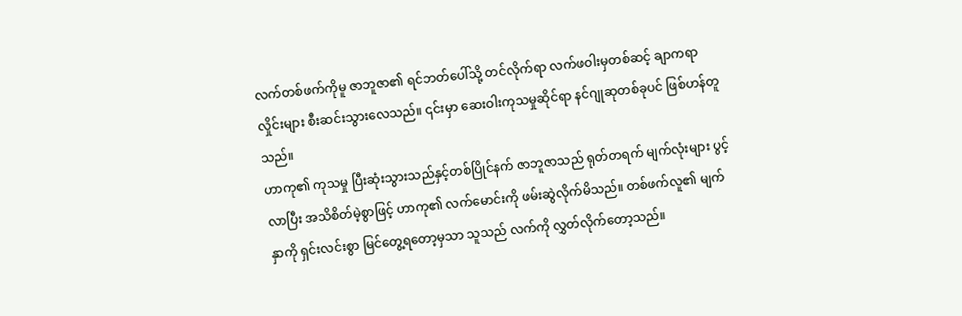လက်တစ်ဖက်ကိုမူ ဇာဘူဇာ၏ ရင်ဘတ်ပေါ်သို့ တင်လိုက်ရာ လက်ဖဝါးမှတစ်ဆင့် ချာကရာလှိုင်းများ စီးဆင်းသွားလေသည်။ ၎င်းမှာ ဆေးဝါးကုသမှုဆိုင်ရာ နင်ဂျုဆုတစ်ခုပင် ဖြစ်ဟန်တူသည်။
ဟာကု၏ ကုသမှု ပြီးဆုံးသွားသည်နှင့်တစ်ပြိုင်နက် ဇာဘူဇာသည် ရုတ်တရက် မျက်လုံးများ ပွင့်လာပြီး အသိစိတ်မဲ့စွာဖြင့် ဟာကု၏ လက်မောင်းကို ဖမ်းဆွဲလိုက်မိသည်။ တစ်ဖက်လူ၏ မျက်နှာကို ရှင်းလင်းစွာ မြင်တွေ့ရတော့မှသာ သူသည် လက်ကို လွှတ်လိုက်တော့သည်။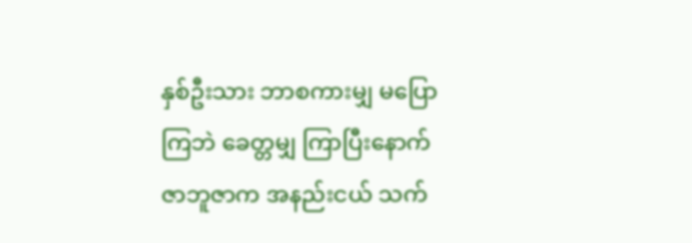နှစ်ဦးသား ဘာစကားမျှ မပြောကြဘဲ ခေတ္တမျှ ကြာပြီးနောက် ဇာဘူဇာက အနည်းငယ် သက်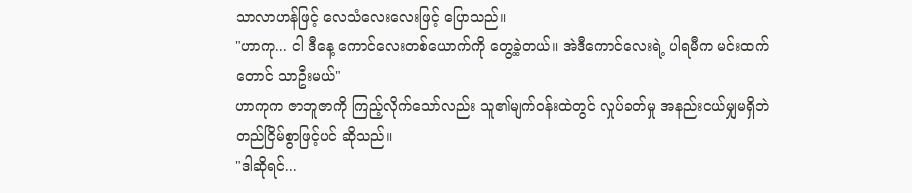သာလာဟန်ဖြင့် လေသံလေးလေးဖြင့် ပြောသည်။
"ဟာကု... ငါ ဒီနေ့ ကောင်လေးတစ်ယောက်ကို တွေ့ခဲ့တယ်။ အဲဒီကောင်လေးရဲ့ ပါရမီက မင်းထက်တောင် သာဦးမယ်"
ဟာကုက ဇာဘူဇာကို ကြည့်လိုက်သော်လည်း သူ၏မျက်ဝန်းထဲတွင် လှုပ်ခတ်မှု အနည်းငယ်မျှမရှိဘဲ တည်ငြိမ်စွာဖြင့်ပင် ဆိုသည်။
"ဒါဆိုရင်...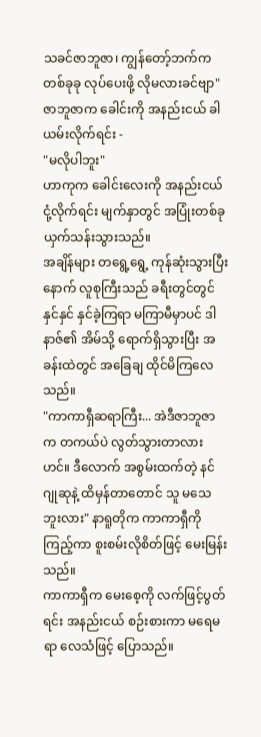သခင်ဇာဘူဇာ၊ ကျွန်တော့်ဘက်က တစ်ခုခု လုပ်ပေးဖို့ လိုမလားခင်ဗျာ"
ဇာဘူဇာက ခေါင်းကို အနည်းငယ် ခါယမ်းလိုက်ရင်း -
"မလိုပါဘူး"
ဟာကုက ခေါင်းလေးကို အနည်းငယ် ငုံ့လိုက်ရင်း မျက်နှာတွင် အပြုံးတစ်ခု ယှက်သန်းသွားသည်။
အချိန်များ တရွေ့ရွေ့ ကုန်ဆုံးသွားပြီးနောက် လူစုကြီးသည် ခရီးတွင်တွင်နှင်နှင် နှင်ခဲ့ကြရာ မကြာမီမှာပင် ဒါနာဇ်၏ အိမ်သို့ ရောက်ရှိသွားပြီး အခန်းထဲတွင် အခြေချ ထိုင်မိကြလေသည်။
"ကာကာရှီဆရာကြီး... အဲဒီဇာဘူဇာက တကယ်ပဲ လွတ်သွားတာလားဟင်။ ဒီလောက် အစွမ်းထက်တဲ့ နင်ဂျုဆုနဲ့ ထိမှန်တာတောင် သူ မသေဘူးလား" နာရူတိုက ကာကာရှီကို ကြည့်ကာ စူးစမ်းလိုစိတ်ဖြင့် မေးမြန်းသည်။
ကာကာရှီက မေးစေ့ကို လက်ဖြင့်ပွတ်ရင်း အနည်းငယ် စဉ်းစားကာ မရေမရာ လေသံဖြင့် ပြောသည်။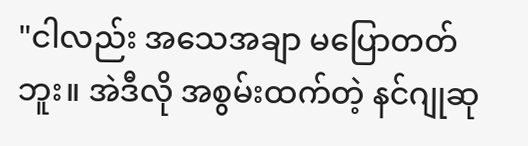"ငါလည်း အသေအချာ မပြောတတ်ဘူး။ အဲဒီလို အစွမ်းထက်တဲ့ နင်ဂျုဆု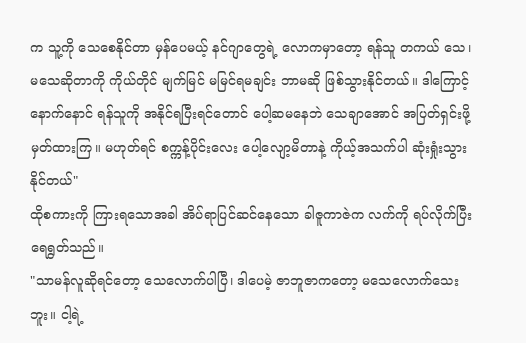က သူ့ကို သေစေနိုင်တာ မှန်ပေမယ့် နင်ဂျာတွေရဲ့ လောကမှာတော့ ရန်သူ တကယ် သေ၊ မသေဆိုတာကို ကိုယ်တိုင် မျက်မြင် မမြင်ရမချင်း ဘာမဆို ဖြစ်သွားနိုင်တယ်။ ဒါကြောင့် နောက်နောင် ရန်သူကို အနိုင်ရပြီးရင်တောင် ပေါ့ဆမနေဘဲ သေချာအောင် အပြတ်ရှင်းဖို့ မှတ်ထားကြ။ မဟုတ်ရင် စက္ကန့်ပိုင်းလေး ပေါ့လျော့မိတာနဲ့ ကိုယ့်အသက်ပါ ဆုံးရှုံးသွားနိုင်တယ်"
ထိုစကားကို ကြားရသောအခါ အိပ်ရာပြင်ဆင်နေသော ခါဇူကာဇဲက လက်ကို ရပ်လိုက်ပြီး ရေရွတ်သည်။
"သာမန်လူဆိုရင်တော့ သေလောက်ပါပြီ၊ ဒါပေမဲ့ ဇာဘူဇာကတော့ မသေလောက်သေးဘူး။ ငါ့ရဲ့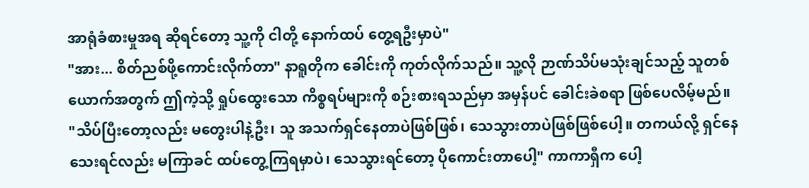အာရုံခံစားမှုအရ ဆိုရင်တော့ သူ့ကို ငါတို့ နောက်ထပ် တွေ့ရဦးမှာပဲ"
"အား... စိတ်ညစ်ဖို့ကောင်းလိုက်တာ" နာရူတိုက ခေါင်းကို ကုတ်လိုက်သည်။ သူ့လို ဉာဏ်သိပ်မသုံးချင်သည့် သူတစ်ယောက်အတွက် ဤကဲ့သို့ ရှုပ်ထွေးသော ကိစ္စရပ်များကို စဉ်းစားရသည်မှာ အမှန်ပင် ခေါင်းခဲစရာ ဖြစ်ပေလိမ့်မည်။
"သိပ်ပြီးတော့လည်း မတွေးပါနဲ့ဦး၊ သူ အသက်ရှင်နေတာပဲဖြစ်ဖြစ်၊ သေသွားတာပဲဖြစ်ဖြစ်ပေါ့။ တကယ်လို့ ရှင်နေသေးရင်လည်း မကြာခင် ထပ်တွေ့ကြရမှာပဲ၊ သေသွားရင်တော့ ပိုကောင်းတာပေါ့" ကာကာရှီက ပေါ့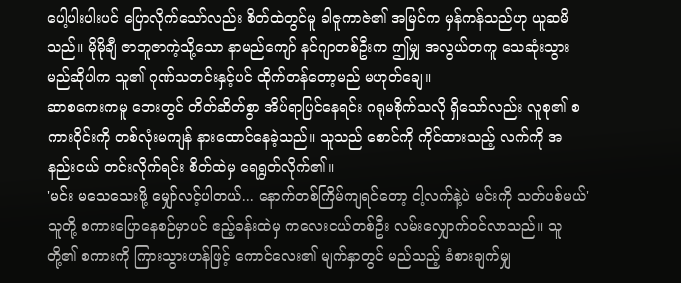ပေါ့ပါးပါးပင် ပြောလိုက်သော်လည်း စိတ်ထဲတွင်မူ ခါဇူကာဇဲ၏ အမြင်က မှန်ကန်သည်ဟု ယူဆမိသည်။ မိုမိုချီ ဇာဘူဇာကဲ့သို့သော နာမည်ကျော် နင်ဂျာတစ်ဦးက ဤမျှ အလွယ်တကူ သေဆုံးသွားမည်ဆိုပါက သူ၏ ဂုဏ်သတင်းနှင့်ပင် ထိုက်တန်တော့မည် မဟုတ်ချေ။
ဆာစကေးကမူ ဘေးတွင် တိတ်ဆိတ်စွာ အိပ်ရာပြင်နေရင်း ဂရုမစိုက်သလို ရှိသော်လည်း လူစု၏ စကားဝိုင်းကို တစ်လုံးမကျန် နားထောင်နေခဲ့သည်။ သူသည် စောင်ကို ကိုင်ထားသည့် လက်ကို အနည်းငယ် တင်းလိုက်ရင်း စိတ်ထဲမှ ရေရွတ်လိုက်၏။
'မင်း မသေသေးဖို့ မျှော်လင့်ပါတယ်... နောက်တစ်ကြိမ်ကျရင်တော့ ငါ့လက်နဲ့ပဲ မင်းကို သတ်ပစ်မယ်'
သူတို့ စကားပြောနေစဉ်မှာပင် ဧည့်ခန်းထဲမှ ကလေးငယ်တစ်ဦး လမ်းလျှောက်ဝင်လာသည်။ သူတို့၏ စကားကို ကြားသွားဟန်ဖြင့် ကောင်လေး၏ မျက်နှာတွင် မည်သည့် ခံစားချက်မျှ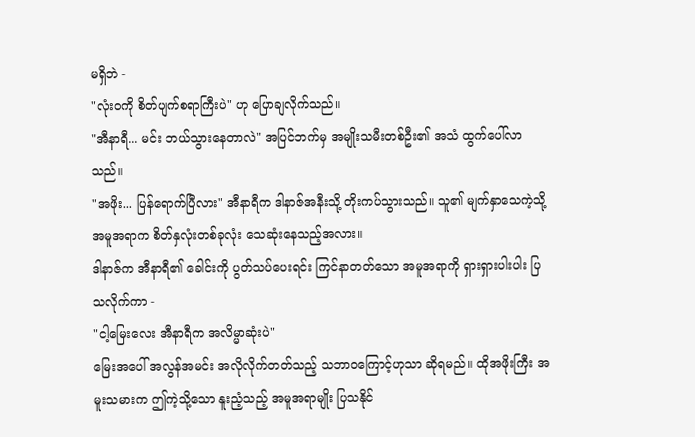မရှိဘဲ -
"လုံးဝကို စိတ်ပျက်စရာကြီးပဲ" ဟု ပြောချလိုက်သည်။
"အီနာရီ... မင်း ဘယ်သွားနေတာလဲ" အပြင်ဘက်မှ အမျိုးသမီးတစ်ဦး၏ အသံ ထွက်ပေါ်လာသည်။
"အဖိုး... ပြန်ရောက်ပြီလား" အီနာရီက ဒါနာဇ်အနီးသို့ တိုးကပ်သွားသည်။ သူ၏ မျက်နှာသေကဲ့သို့ အမူအရာက စိတ်နှလုံးတစ်ခုလုံး သေဆုံးနေသည့်အလား။
ဒါနာဇ်က အီနာရီ၏ ခေါင်းကို ပွတ်သပ်ပေးရင်း ကြင်နာတတ်သော အမူအရာကို ရှားရှားပါးပါး ပြသလိုက်ကာ -
"ငါ့မြေးလေး အီနာရီက အလိမ္မာဆုံးပဲ"
မြေးအပေါ် အလွန်အမင်း အလိုလိုက်တတ်သည့် သဘာဝကြောင့်ဟုသာ ဆိုရမည်။ ထိုအဖိုးကြီး အမူးသမားက ဤကဲ့သို့သော နူးညံ့သည့် အမူအရာမျိုး ပြသနိုင်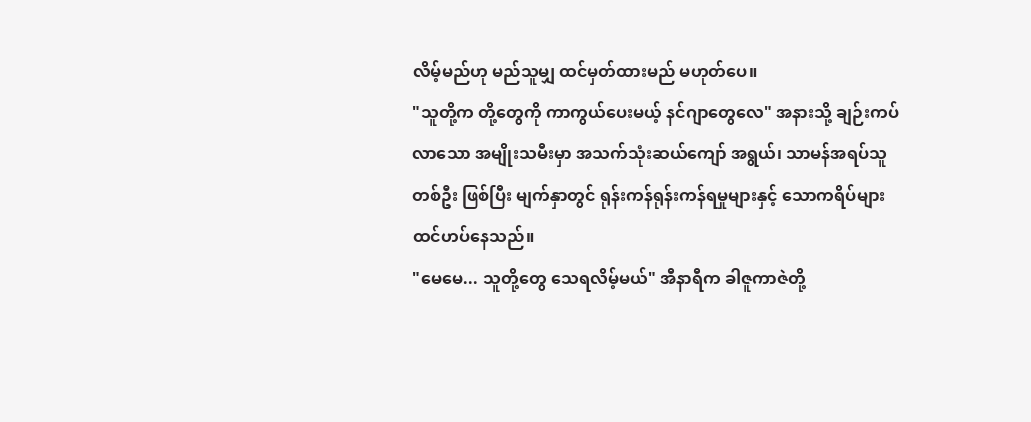လိမ့်မည်ဟု မည်သူမျှ ထင်မှတ်ထားမည် မဟုတ်ပေ။
"သူတို့က တို့တွေကို ကာကွယ်ပေးမယ့် နင်ဂျာတွေလေ" အနားသို့ ချဉ်းကပ်လာသော အမျိုးသမီးမှာ အသက်သုံးဆယ်ကျော် အရွယ်၊ သာမန်အရပ်သူတစ်ဦး ဖြစ်ပြီး မျက်နှာတွင် ရုန်းကန်ရုန်းကန်ရမှုများနှင့် သောကရိပ်များ ထင်ဟပ်နေသည်။
"မေမေ... သူတို့တွေ သေရလိမ့်မယ်" အီနာရီက ခါဇူကာဇဲတို့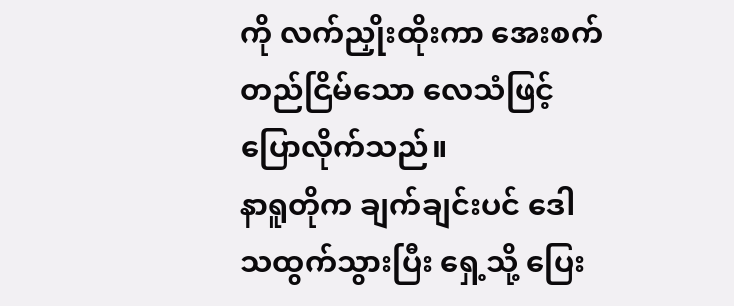ကို လက်ညှိုးထိုးကာ အေးစက်တည်ငြိမ်သော လေသံဖြင့် ပြောလိုက်သည်။
နာရူတိုက ချက်ချင်းပင် ဒေါသထွက်သွားပြီး ရှေ့သို့ ပြေး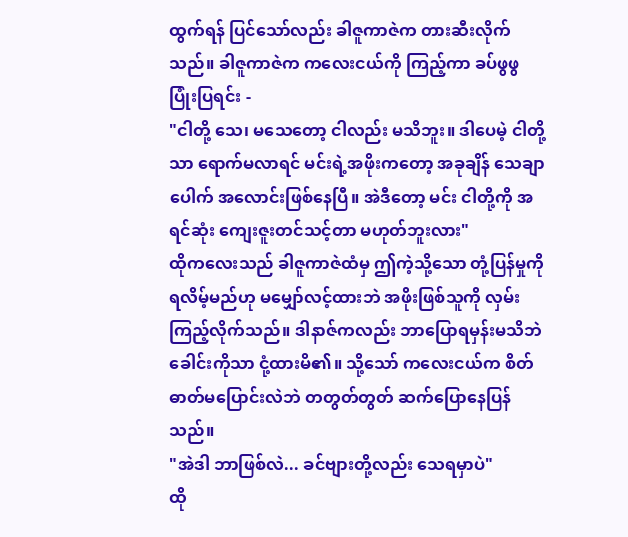ထွက်ရန် ပြင်သော်လည်း ခါဇူကာဇဲက တားဆီးလိုက်သည်။ ခါဇူကာဇဲက ကလေးငယ်ကို ကြည့်ကာ ခပ်ဖွဖွ ပြုံးပြရင်း -
"ငါတို့ သေ၊ မသေတော့ ငါလည်း မသိဘူး။ ဒါပေမဲ့ ငါတို့သာ ရောက်မလာရင် မင်းရဲ့အဖိုးကတော့ အခုချိန် သေချာပေါက် အလောင်းဖြစ်နေပြီ။ အဲဒီတော့ မင်း ငါတို့ကို အရင်ဆုံး ကျေးဇူးတင်သင့်တာ မဟုတ်ဘူးလား"
ထိုကလေးသည် ခါဇူကာဇဲထံမှ ဤကဲ့သို့သော တုံ့ပြန်မှုကို ရလိမ့်မည်ဟု မမျှော်လင့်ထားဘဲ အဖိုးဖြစ်သူကို လှမ်းကြည့်လိုက်သည်။ ဒါနာဇ်ကလည်း ဘာပြောရမှန်းမသိဘဲ ခေါင်းကိုသာ ငုံ့ထားမိ၏။ သို့သော် ကလေးငယ်က စိတ်ဓာတ်မပြောင်းလဲဘဲ တတွတ်တွတ် ဆက်ပြောနေပြန်သည်။
"အဲဒါ ဘာဖြစ်လဲ... ခင်ဗျားတို့လည်း သေရမှာပဲ"
ထို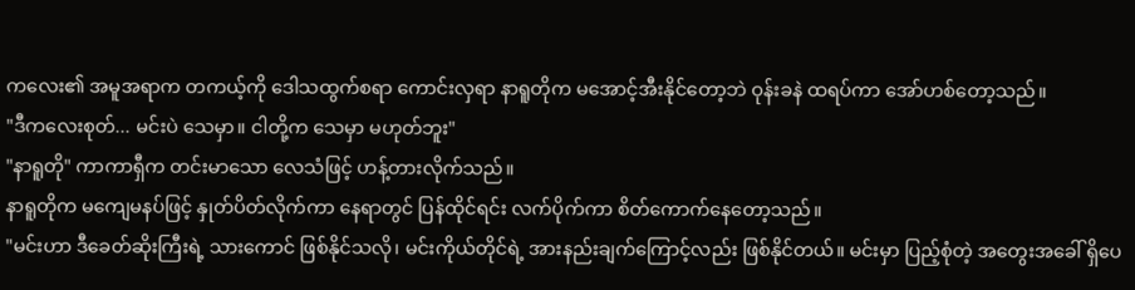ကလေး၏ အမူအရာက တကယ့်ကို ဒေါသထွက်စရာ ကောင်းလှရာ နာရူတိုက မအောင့်အီးနိုင်တော့ဘဲ ဝုန်းခနဲ ထရပ်ကာ အော်ဟစ်တော့သည်။
"ဒီကလေးစုတ်... မင်းပဲ သေမှာ။ ငါတို့က သေမှာ မဟုတ်ဘူး"
"နာရူတို" ကာကာရှီက တင်းမာသော လေသံဖြင့် ဟန့်တားလိုက်သည်။
နာရူတိုက မကျေမနပ်ဖြင့် နှုတ်ပိတ်လိုက်ကာ နေရာတွင် ပြန်ထိုင်ရင်း လက်ပိုက်ကာ စိတ်ကောက်နေတော့သည်။
"မင်းဟာ ဒီခေတ်ဆိုးကြီးရဲ့ သားကောင် ဖြစ်နိုင်သလို၊ မင်းကိုယ်တိုင်ရဲ့ အားနည်းချက်ကြောင့်လည်း ဖြစ်နိုင်တယ်။ မင်းမှာ ပြည့်စုံတဲ့ အတွေးအခေါ် ရှိပေ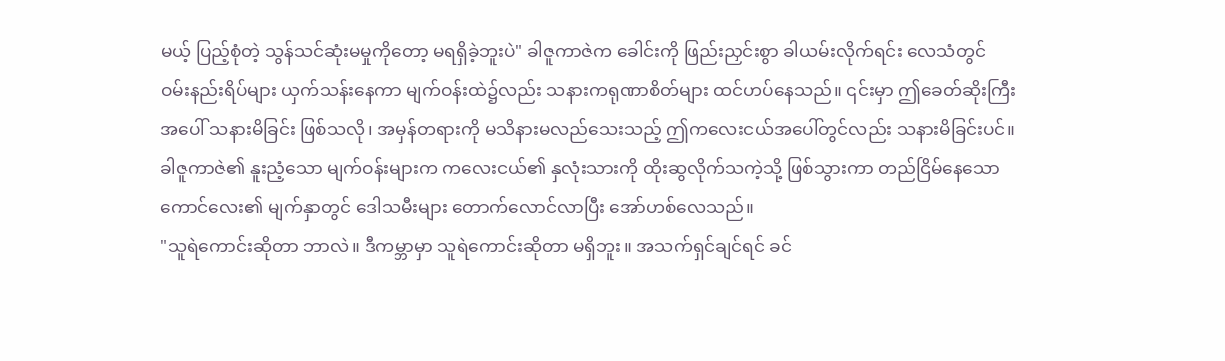မယ့် ပြည့်စုံတဲ့ သွန်သင်ဆုံးမမှုကိုတော့ မရရှိခဲ့ဘူးပဲ" ခါဇူကာဇဲက ခေါင်းကို ဖြည်းညှင်းစွာ ခါယမ်းလိုက်ရင်း လေသံတွင် ဝမ်းနည်းရိပ်များ ယှက်သန်းနေကာ မျက်ဝန်းထဲ၌လည်း သနားကရုဏာစိတ်များ ထင်ဟပ်နေသည်။ ၎င်းမှာ ဤခေတ်ဆိုးကြီးအပေါ် သနားမိခြင်း ဖြစ်သလို၊ အမှန်တရားကို မသိနားမလည်သေးသည့် ဤကလေးငယ်အပေါ်တွင်လည်း သနားမိခြင်းပင်။
ခါဇူကာဇဲ၏ နူးညံ့သော မျက်ဝန်းများက ကလေးငယ်၏ နှလုံးသားကို ထိုးဆွလိုက်သကဲ့သို့ ဖြစ်သွားကာ တည်ငြိမ်နေသော ကောင်လေး၏ မျက်နှာတွင် ဒေါသမီးများ တောက်လောင်လာပြီး အော်ဟစ်လေသည်။
"သူရဲကောင်းဆိုတာ ဘာလဲ။ ဒီကမ္ဘာမှာ သူရဲကောင်းဆိုတာ မရှိဘူး။ အသက်ရှင်ချင်ရင် ခင်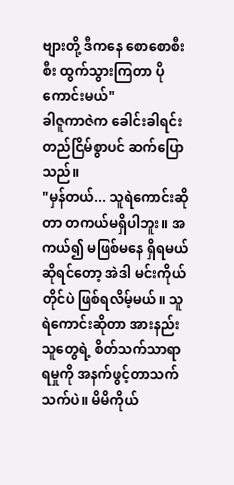ဗျားတို့ ဒီကနေ စောစောစီးစီး ထွက်သွားကြတာ ပိုကောင်းမယ်"
ခါဇူကာဇဲက ခေါင်းခါရင်း တည်ငြိမ်စွာပင် ဆက်ပြောသည်။
"မှန်တယ်... သူရဲကောင်းဆိုတာ တကယ်မရှိပါဘူး။ အကယ်၍ မဖြစ်မနေ ရှိရမယ်ဆိုရင်တော့ အဲဒါ မင်းကိုယ်တိုင်ပဲ ဖြစ်ရလိမ့်မယ်။ သူရဲကောင်းဆိုတာ အားနည်းသူတွေရဲ့ စိတ်သက်သာရာရမှုကို အနက်ဖွင့်တာသက်သက်ပဲ။ မိမိကိုယ်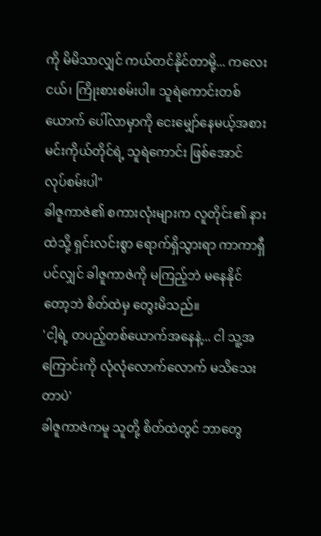ကို မိမိသာလျှင် ကယ်တင်နိုင်တာမို့... ကလေးငယ်၊ ကြိုးစားစမ်းပါ။ သူရဲကောင်းတစ်ယောက် ပေါ်လာမှာကို ငေးမျှော်နေမယ့်အစား မင်းကိုယ်တိုင်ရဲ့ သူရဲကောင်း ဖြစ်အောင် လုပ်စမ်းပါ"
ခါဇူကာဇဲ၏ စကားလုံးများက လူတိုင်း၏ နားထဲသို့ ရှင်းလင်းစွာ ရောက်ရှိသွားရာ ကာကာရှီပင်လျှင် ခါဇူကာဇဲကို မကြည့်ဘဲ မနေနိုင်တော့ဘဲ စိတ်ထဲမှ တွေးမိသည်။
'ငါ့ရဲ့ တပည့်တစ်ယောက်အနေနဲ့... ငါ သူ့အကြောင်းကို လုံလုံလောက်လောက် မသိသေးတာပဲ'
ခါဇူကာဇဲကမူ သူတို့ စိတ်ထဲတွင် ဘာတွေ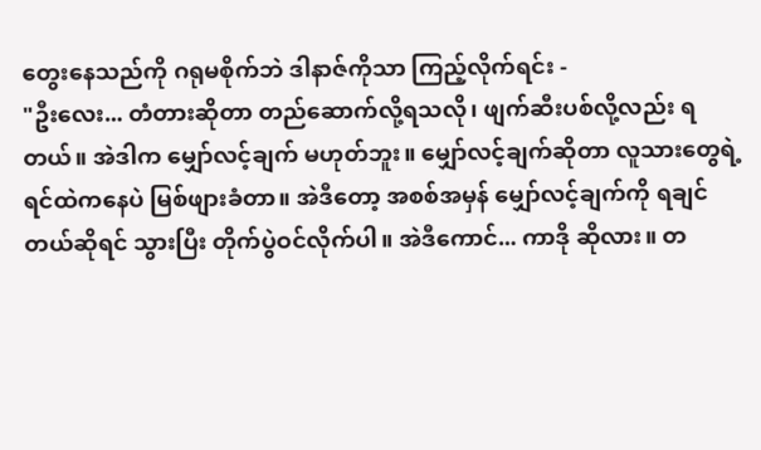တွေးနေသည်ကို ဂရုမစိုက်ဘဲ ဒါနာဇ်ကိုသာ ကြည့်လိုက်ရင်း -
"ဦးလေး... တံတားဆိုတာ တည်ဆောက်လို့ရသလို၊ ဖျက်ဆီးပစ်လို့လည်း ရတယ်။ အဲဒါက မျှော်လင့်ချက် မဟုတ်ဘူး။ မျှော်လင့်ချက်ဆိုတာ လူသားတွေရဲ့ ရင်ထဲကနေပဲ မြစ်ဖျားခံတာ။ အဲဒီတော့ အစစ်အမှန် မျှော်လင့်ချက်ကို ရချင်တယ်ဆိုရင် သွားပြီး တိုက်ပွဲဝင်လိုက်ပါ။ အဲဒီကောင်... ကာဒို ဆိုလား။ တ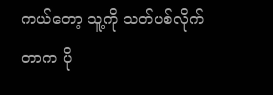ကယ်တော့ သူ့ကို သတ်ပစ်လိုက်တာက ပို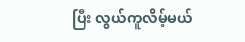ပြီး လွယ်ကူလိမ့်မယ်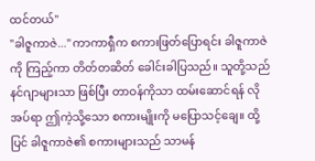ထင်တယ်"
"ခါဇူကာဇဲ..." ကာကာရှီက စကားဖြတ်ပြောရင်း ခါဇူကာဇဲကို ကြည့်ကာ တိတ်တဆိတ် ခေါင်းခါပြသည်။ သူတို့သည် နင်ဂျာများသာ ဖြစ်ပြီး တာဝန်ကိုသာ ထမ်းဆောင်ရန် လိုအပ်ရာ ဤကဲ့သို့သော စကားမျိုးကို မပြောသင့်ချေ။ ထို့ပြင် ခါဇူကာဇဲ၏ စကားများသည် သာမန်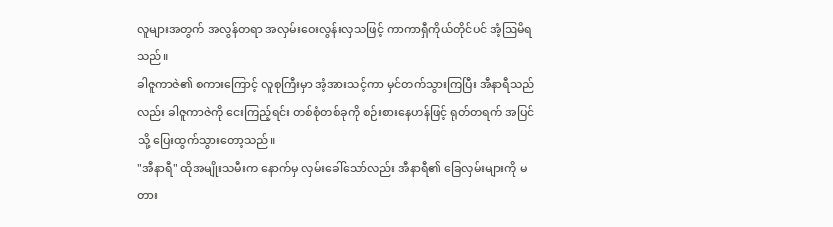လူများအတွက် အလွန်တရာ အလှမ်းဝေးလွန်းလှသဖြင့် ကာကာရှီကိုယ်တိုင်ပင် အံ့ဩမိရသည်။
ခါဇူကာဇဲ၏ စကားကြောင့် လူစုကြီးမှာ အံ့အားသင့်ကာ မှင်တက်သွားကြပြီး အီနာရီသည်လည်း ခါဇူကာဇဲကို ငေးကြည့်ရင်း တစ်စုံတစ်ခုကို စဉ်းစားနေဟန်ဖြင့် ရုတ်တရက် အပြင်သို့ ပြေးထွက်သွားတော့သည်။
"အီနာရီ" ထိုအမျိုးသမီးက နောက်မှ လှမ်းခေါ်သော်လည်း အီနာရီ၏ ခြေလှမ်းများကို မတား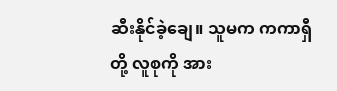ဆီးနိုင်ခဲ့ချေ။ သူမက ကကာရှီတို့ လူစုကို အား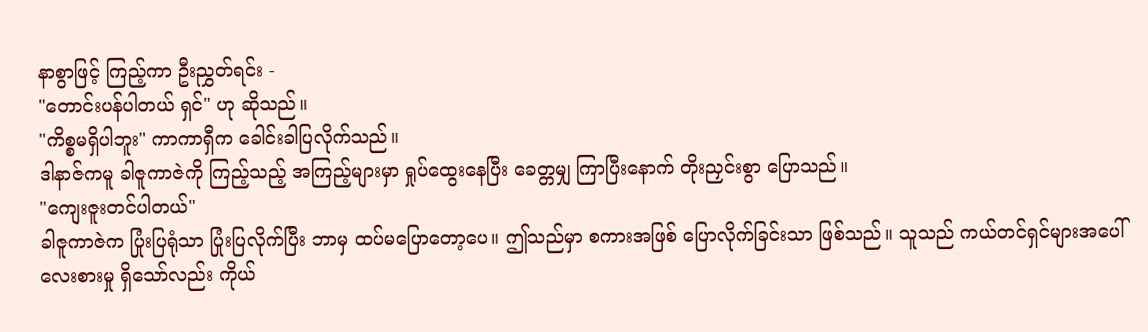နာစွာဖြင့် ကြည့်ကာ ဦးညွှတ်ရင်း -
"တောင်းပန်ပါတယ် ရှင်" ဟု ဆိုသည်။
"ကိစ္စမရှိပါဘူး" ကာကာရှီက ခေါင်းခါပြလိုက်သည်။
ဒါနာဇ်ကမူ ခါဇူကာဇဲကို ကြည့်သည့် အကြည့်များမှာ ရှုပ်ထွေးနေပြီး ခေတ္တမျှ ကြာပြီးနောက် တိုးညှင်းစွာ ပြောသည်။
"ကျေးဇူးတင်ပါတယ်"
ခါဇူကာဇဲက ပြုံးပြရုံသာ ပြုံးပြလိုက်ပြီး ဘာမှ ထပ်မပြောတော့ပေ။ ဤသည်မှာ စကားအဖြစ် ပြောလိုက်ခြင်းသာ ဖြစ်သည်။ သူသည် ကယ်တင်ရှင်များအပေါ် လေးစားမှု ရှိသော်လည်း ကိုယ်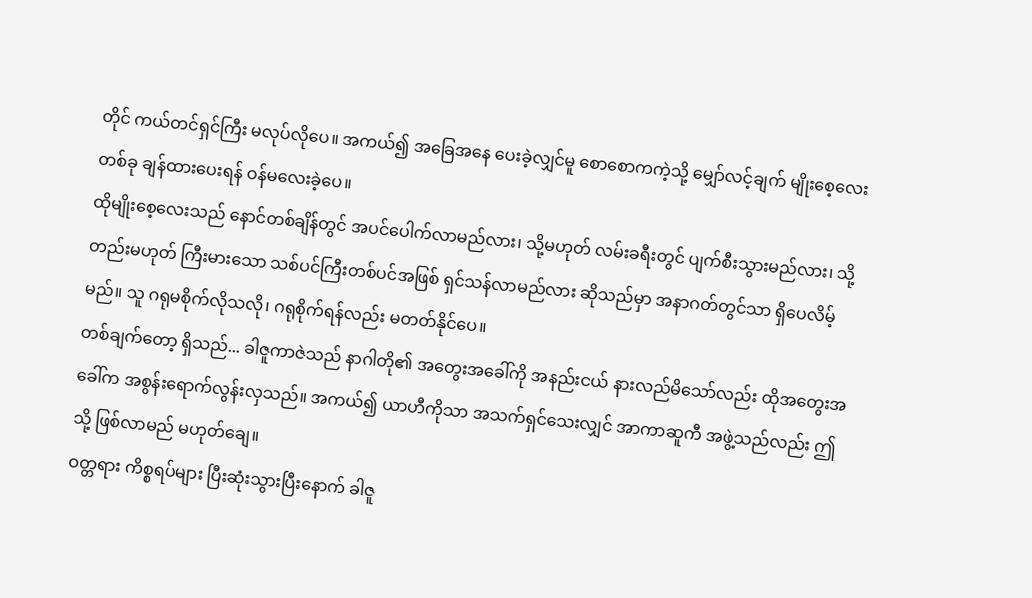တိုင် ကယ်တင်ရှင်ကြီး မလုပ်လိုပေ။ အကယ်၍ အခြေအနေ ပေးခဲ့လျှင်မူ စောစောကကဲ့သို့ မျှော်လင့်ချက် မျိုးစေ့လေးတစ်ခု ချန်ထားပေးရန် ဝန်မလေးခဲ့ပေ။
ထိုမျိုးစေ့လေးသည် နောင်တစ်ချိန်တွင် အပင်ပေါက်လာမည်လား၊ သို့မဟုတ် လမ်းခရီးတွင် ပျက်စီးသွားမည်လား၊ သို့တည်းမဟုတ် ကြီးမားသော သစ်ပင်ကြီးတစ်ပင်အဖြစ် ရှင်သန်လာမည်လား ဆိုသည်မှာ အနာဂတ်တွင်သာ ရှိပေလိမ့်မည်။ သူ ဂရုမစိုက်လိုသလို၊ ဂရုစိုက်ရန်လည်း မတတ်နိုင်ပေ။
တစ်ချက်တော့ ရှိသည်... ခါဇူကာဇဲသည် နာဂါတို၏ အတွေးအခေါ်ကို အနည်းငယ် နားလည်မိသော်လည်း ထိုအတွေးအခေါ်က အစွန်းရောက်လွန်းလှသည်။ အကယ်၍ ယာဟီကိုသာ အသက်ရှင်သေးလျှင် အာကာဆူကီ အဖွဲ့သည်လည်း ဤသို့ ဖြစ်လာမည် မဟုတ်ချေ။
ဝတ္တရား ကိစ္စရပ်များ ပြီးဆုံးသွားပြီးနောက် ခါဇူ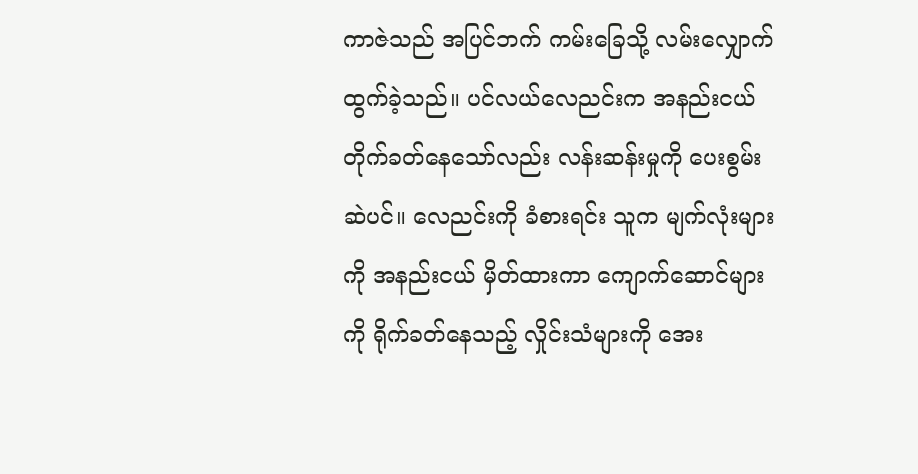ကာဇဲသည် အပြင်ဘက် ကမ်းခြေသို့ လမ်းလျှောက်ထွက်ခဲ့သည်။ ပင်လယ်လေညင်းက အနည်းငယ် တိုက်ခတ်နေသော်လည်း လန်းဆန်းမှုကို ပေးစွမ်းဆဲပင်။ လေညင်းကို ခံစားရင်း သူက မျက်လုံးများကို အနည်းငယ် မှိတ်ထားကာ ကျောက်ဆောင်များကို ရိုက်ခတ်နေသည့် လှိုင်းသံများကို အေး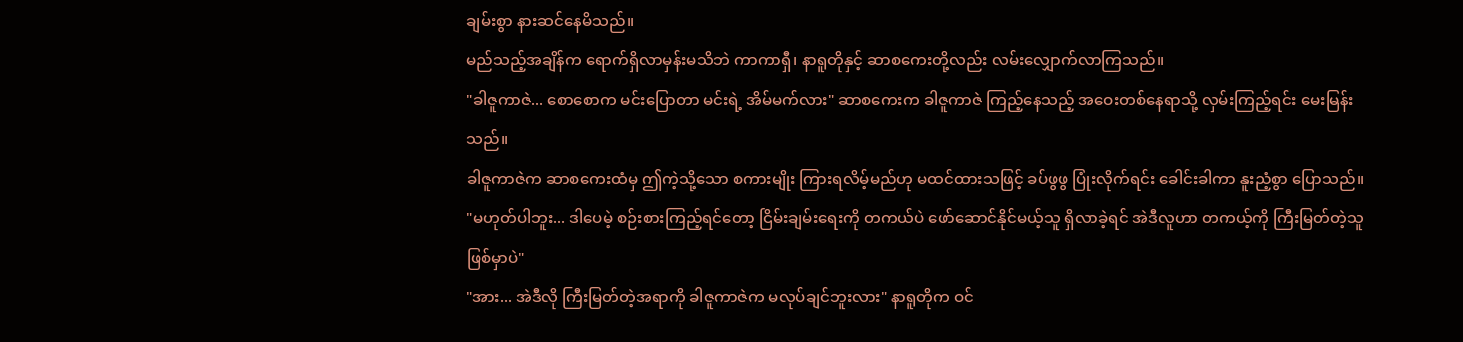ချမ်းစွာ နားဆင်နေမိသည်။
မည်သည့်အချိန်က ရောက်ရှိလာမှန်းမသိဘဲ ကာကာရှီ၊ နာရူတိုနှင့် ဆာစကေးတို့လည်း လမ်းလျှောက်လာကြသည်။
"ခါဇူကာဇဲ... စောစောက မင်းပြောတာ မင်းရဲ့ အိမ်မက်လား" ဆာစကေးက ခါဇူကာဇဲ ကြည့်နေသည့် အဝေးတစ်နေရာသို့ လှမ်းကြည့်ရင်း မေးမြန်းသည်။
ခါဇူကာဇဲက ဆာစကေးထံမှ ဤကဲ့သို့သော စကားမျိုး ကြားရလိမ့်မည်ဟု မထင်ထားသဖြင့် ခပ်ဖွဖွ ပြုံးလိုက်ရင်း ခေါင်းခါကာ နူးညံ့စွာ ပြောသည်။
"မဟုတ်ပါဘူး... ဒါပေမဲ့ စဉ်းစားကြည့်ရင်တော့ ငြိမ်းချမ်းရေးကို တကယ်ပဲ ဖော်ဆောင်နိုင်မယ့်သူ ရှိလာခဲ့ရင် အဲဒီလူဟာ တကယ့်ကို ကြီးမြတ်တဲ့သူ ဖြစ်မှာပဲ"
"အား... အဲဒီလို ကြီးမြတ်တဲ့အရာကို ခါဇူကာဇဲက မလုပ်ချင်ဘူးလား" နာရူတိုက ဝင်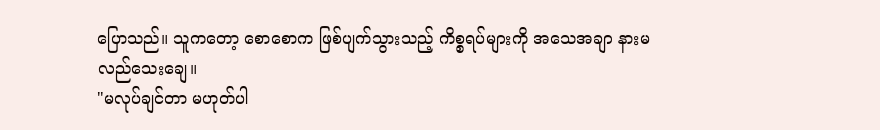ပြောသည်။ သူကတော့ စောစောက ဖြစ်ပျက်သွားသည့် ကိစ္စရပ်များကို အသေအချာ နားမလည်သေးချေ။
"မလုပ်ချင်တာ မဟုတ်ပါ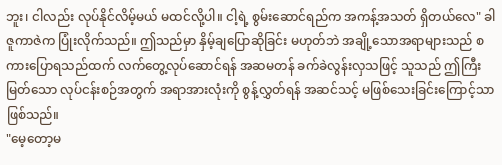ဘူး၊ ငါလည်း လုပ်နိုင်လိမ့်မယ် မထင်လို့ပါ။ ငါ့ရဲ့ စွမ်းဆောင်ရည်က အကန့်အသတ် ရှိတယ်လေ" ခါဇူကာဇဲက ပြုံးလိုက်သည်။ ဤသည်မှာ နှိမ့်ချပြောဆိုခြင်း မဟုတ်ဘဲ အချို့သောအရာများသည် စကားပြောရသည်ထက် လက်တွေ့လုပ်ဆောင်ရန် အဆမတန် ခက်ခဲလွန်းလှသဖြင့် သူသည် ဤကြီးမြတ်သော လုပ်ငန်းစဉ်အတွက် အရာအားလုံးကို စွန့်လွှတ်ရန် အဆင်သင့် မဖြစ်သေးခြင်းကြောင့်သာ ဖြစ်သည်။
"မေ့တော့မ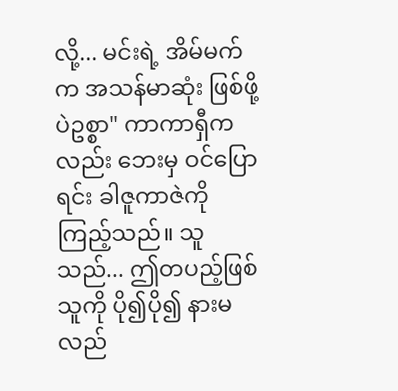လို့... မင်းရဲ့ အိမ်မက်က အသန်မာဆုံး ဖြစ်ဖို့ပဲဥစ္စာ" ကာကာရှီကလည်း ဘေးမှ ဝင်ပြောရင်း ခါဇူကာဇဲကို ကြည့်သည်။ သူသည်... ဤတပည့်ဖြစ်သူကို ပို၍ပို၍ နားမလည်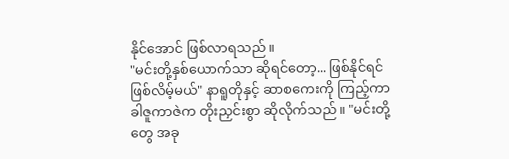နိုင်အောင် ဖြစ်လာရသည်။
"မင်းတို့နှစ်ယောက်သာ ဆိုရင်တော့... ဖြစ်နိုင်ရင် ဖြစ်လိမ့်မယ်" နာရူတိုနှင့် ဆာစကေးကို ကြည့်ကာ ခါဇူကာဇဲက တိုးညှင်းစွာ ဆိုလိုက်သည်။ "မင်းတို့တွေ အခု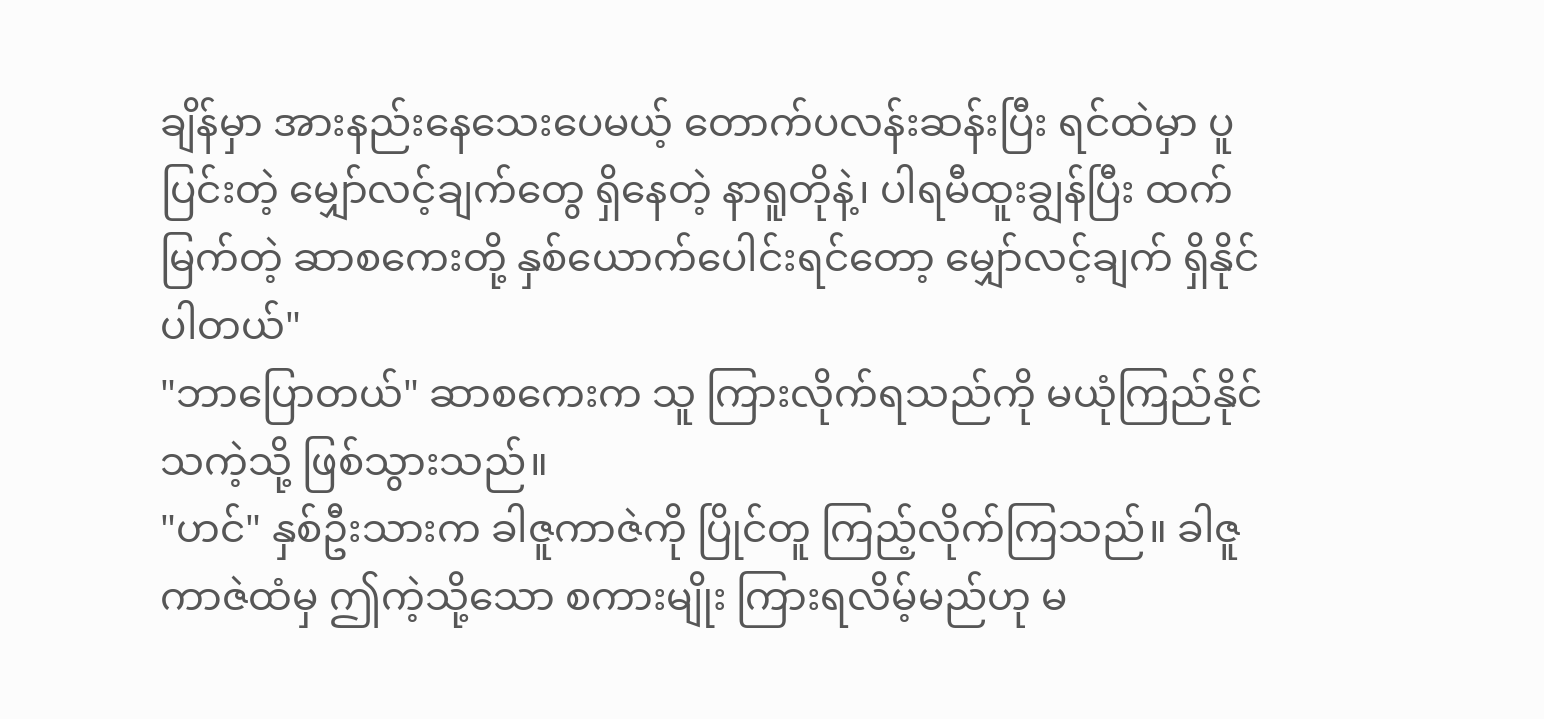ချိန်မှာ အားနည်းနေသေးပေမယ့် တောက်ပလန်းဆန်းပြီး ရင်ထဲမှာ ပူပြင်းတဲ့ မျှော်လင့်ချက်တွေ ရှိနေတဲ့ နာရူတိုနဲ့၊ ပါရမီထူးချွန်ပြီး ထက်မြက်တဲ့ ဆာစကေးတို့ နှစ်ယောက်ပေါင်းရင်တော့ မျှော်လင့်ချက် ရှိနိုင်ပါတယ်"
"ဘာပြောတယ်" ဆာစကေးက သူ ကြားလိုက်ရသည်ကို မယုံကြည်နိုင်သကဲ့သို့ ဖြစ်သွားသည်။
"ဟင်" နှစ်ဦးသားက ခါဇူကာဇဲကို ပြိုင်တူ ကြည့်လိုက်ကြသည်။ ခါဇူကာဇဲထံမှ ဤကဲ့သို့သော စကားမျိုး ကြားရလိမ့်မည်ဟု မ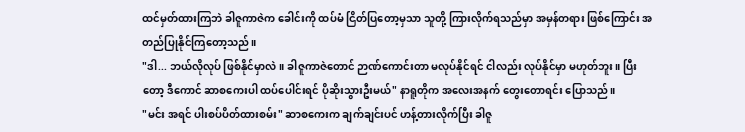ထင်မှတ်ထားကြဘဲ ခါဇူကာဇဲက ခေါင်းကို ထပ်မံ ငြိတ်ပြတော့မှသာ သူတို့ ကြားလိုက်ရသည်မှာ အမှန်တရား ဖြစ်ကြောင်း အတည်ပြုနိုင်ကြတော့သည်။
"ဒါ... ဘယ်လိုလုပ် ဖြစ်နိုင်မှာလဲ။ ခါဇူကာဇဲတောင် ဉာဏ်ကောင်းတာ မလုပ်နိုင်ရင် ငါလည်း လုပ်နိုင်မှာ မဟုတ်ဘူး။ ပြီးတော့ ဒီကောင် ဆာစကေးပါ ထပ်ပေါင်းရင် ပိုဆိုးသွားဦးမယ်" နာရူတိုက အလေးအနက် တွေးတောရင်း ပြောသည်။
"မင်း အရင် ပါးစပ်ပိတ်ထားစမ်း" ဆာစကေးက ချက်ချင်းပင် ဟန့်တားလိုက်ပြီး ခါဇူ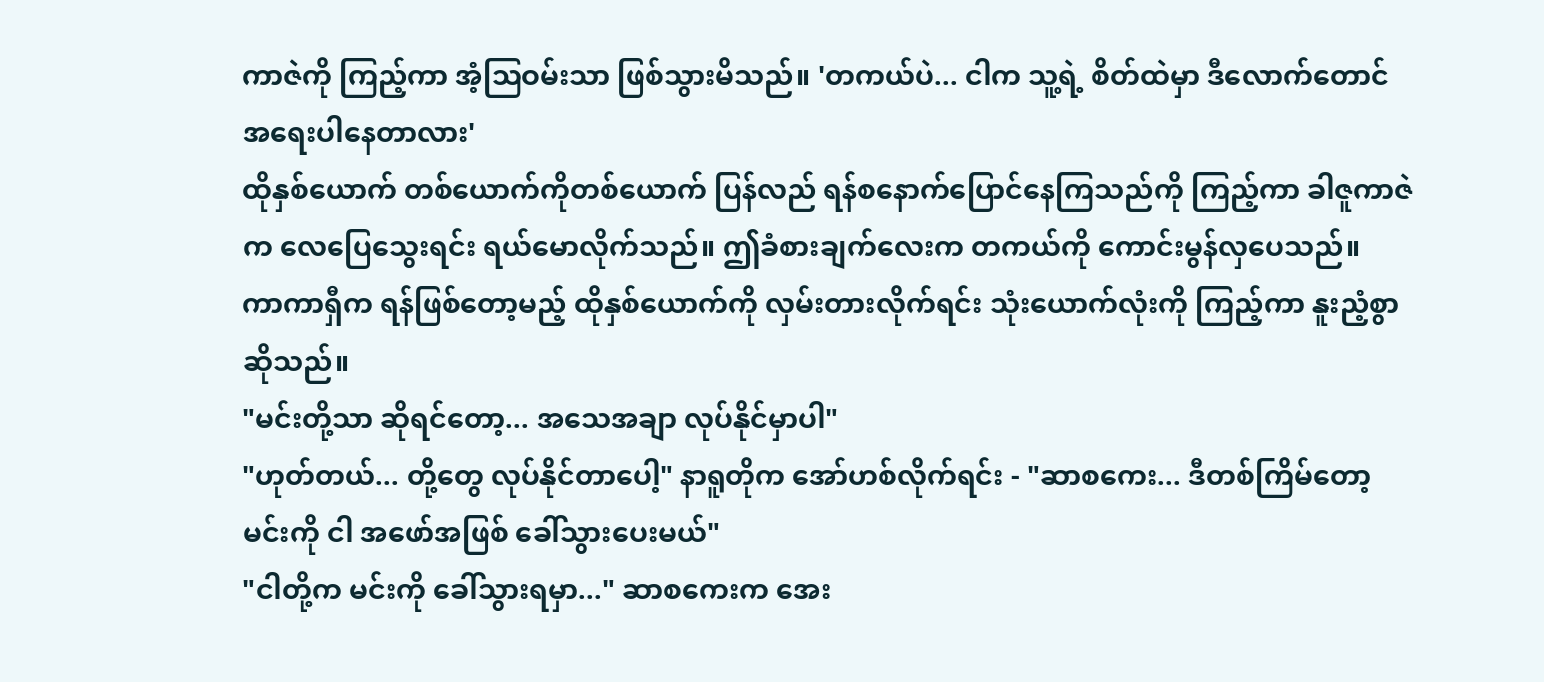ကာဇဲကို ကြည့်ကာ အံ့ဩဝမ်းသာ ဖြစ်သွားမိသည်။ 'တကယ်ပဲ... ငါက သူ့ရဲ့ စိတ်ထဲမှာ ဒီလောက်တောင် အရေးပါနေတာလား'
ထိုနှစ်ယောက် တစ်ယောက်ကိုတစ်ယောက် ပြန်လည် ရန်စနောက်ပြောင်နေကြသည်ကို ကြည့်ကာ ခါဇူကာဇဲက လေပြေသွေးရင်း ရယ်မောလိုက်သည်။ ဤခံစားချက်လေးက တကယ်ကို ကောင်းမွန်လှပေသည်။
ကာကာရှီက ရန်ဖြစ်တော့မည့် ထိုနှစ်ယောက်ကို လှမ်းတားလိုက်ရင်း သုံးယောက်လုံးကို ကြည့်ကာ နူးညံ့စွာ ဆိုသည်။
"မင်းတို့သာ ဆိုရင်တော့... အသေအချာ လုပ်နိုင်မှာပါ"
"ဟုတ်တယ်... တို့တွေ လုပ်နိုင်တာပေါ့" နာရူတိုက အော်ဟစ်လိုက်ရင်း - "ဆာစကေး... ဒီတစ်ကြိမ်တော့ မင်းကို ငါ အဖော်အဖြစ် ခေါ်သွားပေးမယ်"
"ငါတို့က မင်းကို ခေါ်သွားရမှာ..." ဆာစကေးက အေး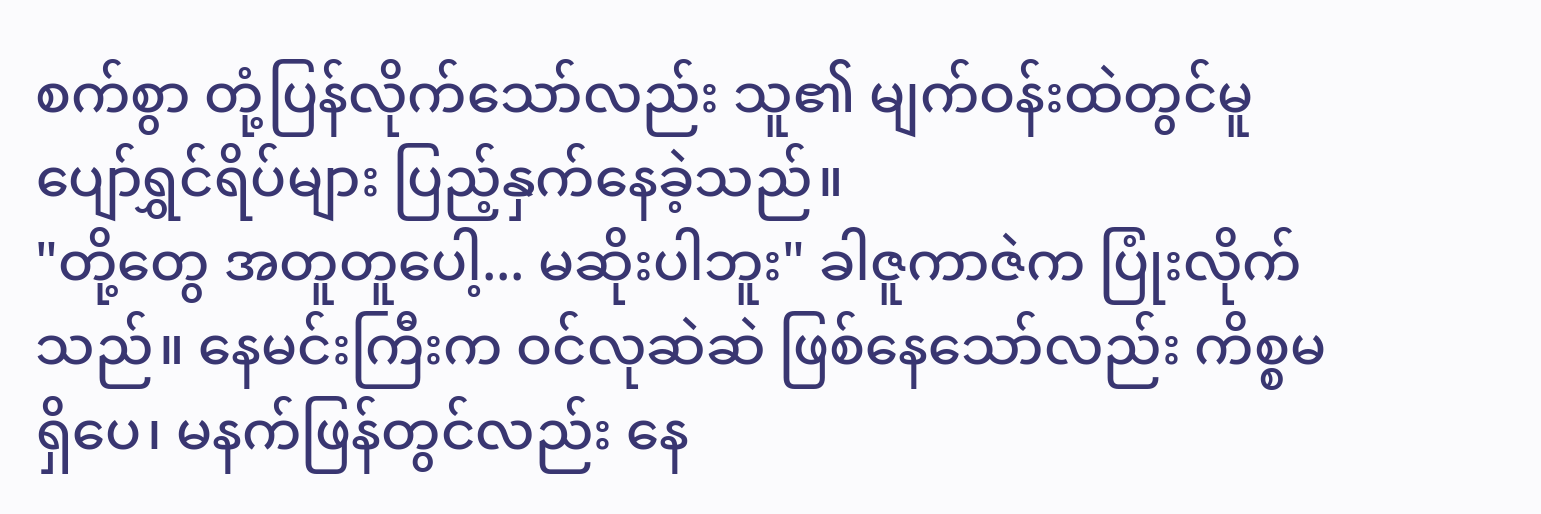စက်စွာ တုံ့ပြန်လိုက်သော်လည်း သူ၏ မျက်ဝန်းထဲတွင်မူ ပျော်ရွှင်ရိပ်များ ပြည့်နှက်နေခဲ့သည်။
"တို့တွေ အတူတူပေါ့... မဆိုးပါဘူး" ခါဇူကာဇဲက ပြုံးလိုက်သည်။ နေမင်းကြီးက ဝင်လုဆဲဆဲ ဖြစ်နေသော်လည်း ကိစ္စမရှိပေ၊ မနက်ဖြန်တွင်လည်း နေ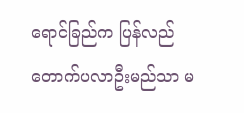ရောင်ခြည်က ပြန်လည် တောက်ပလာဦးမည်သာ မ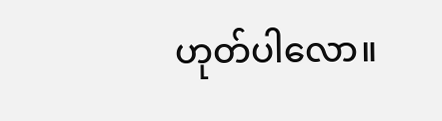ဟုတ်ပါလော။